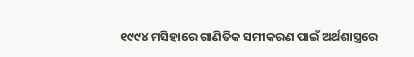୧୯୯୪ ମସିହାରେ ଗାଣିତିକ ସମୀକରଣ ପାଇଁ ଅର୍ଥଶାସ୍ତ୍ରରେ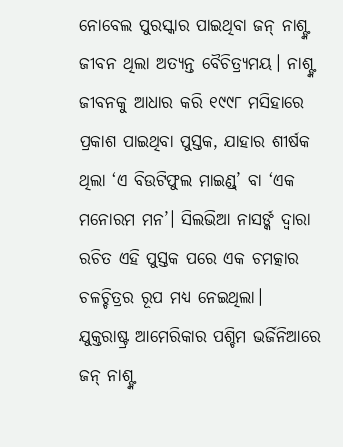ନୋବେଲ ପୁରସ୍କାର ପାଇଥିବା ଜନ୍ ନାଶ୍ଙ୍କ ଜୀବନ ଥିଲା ଅତ୍ୟନ୍ତ ବୈଚିତ୍ର୍ୟମୟ। ନାଶ୍ଙ୍କ ଜୀବନକୁ ଆଧାର କରି ୧୯୯୮ ମସିହାରେ ପ୍ରକାଶ ପାଇଥିବା ପୁସ୍ତକ, ଯାହାର ଶୀର୍ଷକ ଥିଲା ‘ଏ ବିଉଟିଫୁଲ ମାଇଣ୍ଡ୍’ ବା ‘ଏକ ମନୋରମ ମନ’। ସିଲଭିଆ ନାସର୍ଙ୍କ ଦ୍ବାରା ରଚିତ ଏହି ପୁସ୍ତକ ପରେ ଏକ ଚମତ୍କାର ଚଳଚ୍ଚିତ୍ରର ରୂପ ମଧ୍ୟ ନେଇଥିଲା।
ଯୁକ୍ତରାଷ୍ଟ୍ର ଆମେରିକାର ପଶ୍ଚିମ ଭର୍ଜିନିଆରେ ଜନ୍ ନାଶ୍ଙ୍କ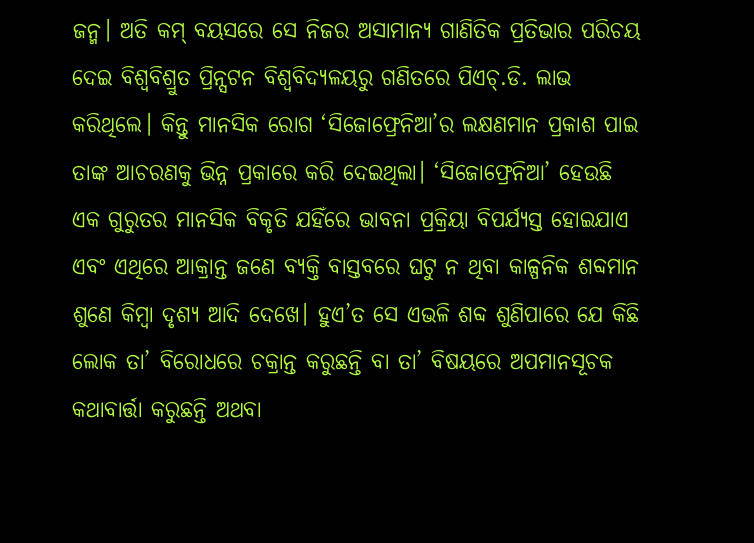ଜନ୍ମ। ଅତି କମ୍ ବୟସରେ ସେ ନିଜର ଅସାମାନ୍ୟ ଗାଣିତିକ ପ୍ରତିଭାର ପରିଚୟ ଦେଇ ବିଶ୍ବବିଶ୍ରୁତ ପ୍ରିନ୍ସଟନ ବିଶ୍ବବିଦ୍ୟଳୟରୁ ଗଣିତରେ ପିଏଚ୍.ଡି. ଲାଭ କରିଥିଲେ। କିନ୍ତୁ ମାନସିକ ରୋଗ ‘ସିଜୋଫ୍ରେନିଆ’ର ଲକ୍ଷଣମାନ ପ୍ରକାଶ ପାଇ ତାଙ୍କ ଆଚରଣକୁ ଭିନ୍ନ ପ୍ରକାରେ କରି ଦେଇଥିଲା। ‘ସିଜୋଫ୍ରେନିଆ’ ହେଉଛି ଏକ ଗୁରୁତର ମାନସିକ ବିକୃତି ଯହିଁରେ ଭାବନା ପ୍ରକ୍ରିୟା ବିପର୍ଯ୍ୟସ୍ତ ହୋଇଯାଏ ଏବଂ ଏଥିରେ ଆକ୍ରାନ୍ତ ଜଣେ ବ୍ୟକ୍ତି ବାସ୍ତବରେ ଘଟୁ ନ ଥିବା କାଳ୍ପନିକ ଶବ୍ଦମାନ ଶୁଣେ କିମ୍ବା ଦୃଶ୍ୟ ଆଦି ଦେଖେ। ହୁଏ’ତ ସେ ଏଭଳି ଶବ୍ଦ ଶୁଣିପାରେ ଯେ କିଛି ଲୋକ ତା’ ବିରୋଧରେ ଚକ୍ରାନ୍ତ କରୁଛନ୍ତି ବା ତା’ ବିଷୟରେ ଅପମାନସୂଚକ କଥାବାର୍ତ୍ତା କରୁଛନ୍ତି ଅଥବା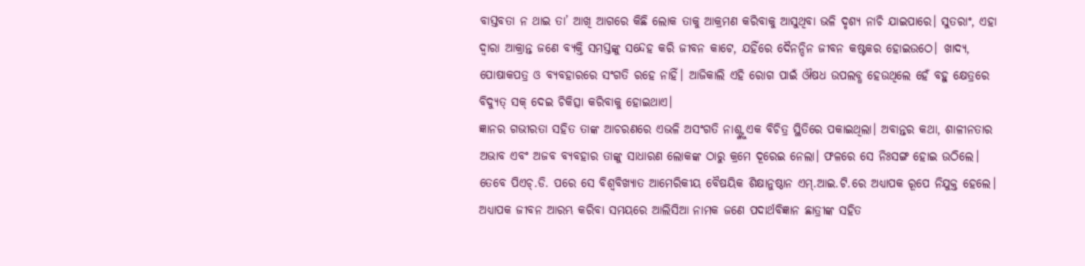ବାସ୍ତବତା ନ ଥାଇ ତା’ ଆଖି ଆଗରେ କିଛି ଲୋକ ତାକୁ ଆକ୍ରମଣ କରିବାକୁ ଆସୁଥିବା ଭଳି ଦୃଶ୍ୟ ନାଚି ଯାଇପାରେ। ସୁତରାଂ, ଏହା ଦ୍ବାରା ଆକ୍ରାନ୍ତ ଜଣେ ବ୍ୟକ୍ତି ସମସ୍ତଙ୍କୁ ସନ୍ଦେହ କରି ଜୀବନ କାଟେ, ଯହିଁରେ ଦୈନନ୍ଦିନ ଜୀବନ କଷ୍ଟକର ହୋଇଉଠେ। ଖାଦ୍ୟ, ପୋଷାକପତ୍ର ଓ ବ୍ୟବହାରରେ ସଂଗତି ରହେ ନାହିଁ। ଆଜିକାଲି ଏହି ରୋଗ ପାଇଁ ଔଷଧ ଉପଲବ୍ଧ ହେଉଥିଲେ ହେଁ ବହୁ କ୍ଷେତ୍ରରେ ବିଦ୍ୟୁତ୍ ସକ୍ ଦେଇ ଚିକିତ୍ସା କରିବାକୁ ହୋଇଥାଏ।
ଜ୍ଞାନର ଗଭୀରତା ସହିତ ତାଙ୍କ ଆଚରଣରେ ଏଭଳି ଅସଂଗତି ନାଶ୍ଙ୍କୁ ଏକ ବିଚିତ୍ର ସ୍ଥିତିରେ ପକାଇଥିଲା। ଅବାନ୍ତର କଥା, ଶାଳୀନତାର ଅଭାବ ଏବଂ ଅଜବ ବ୍ୟବହାର ତାଙ୍କୁ ସାଧାରଣ ଲୋକଙ୍କ ଠାରୁ କ୍ରମେ ଦୂରେଇ ନେଲା। ଫଳରେ ସେ ନିଃସଙ୍ଗ ହୋଇ ଉଠିଲେ। ତେବେ ପିଏଚ୍.ଡି. ପରେ ସେ ବିଶ୍ୱବିଖ୍ୟାତ ଆମେରିକୀୟ ବୈଷୟିକ ଶିକ୍ଷାନୁଷ୍ଠାନ ଏମ୍.ଆଇ.ଟି.ରେ ଅଧ୍ୟାପକ ରୂପେ ନିଯୁକ୍ତ ହେଲେ। ଅଧ୍ୟାପକ ଜୀବନ ଆରମ୍ଭ କରିବା ସମୟରେ ଆଲିସିଆ ନାମକ ଜଣେ ପଦାର୍ଥବିଜ୍ଞାନ ଛାତ୍ରୀଙ୍କ ସହିତ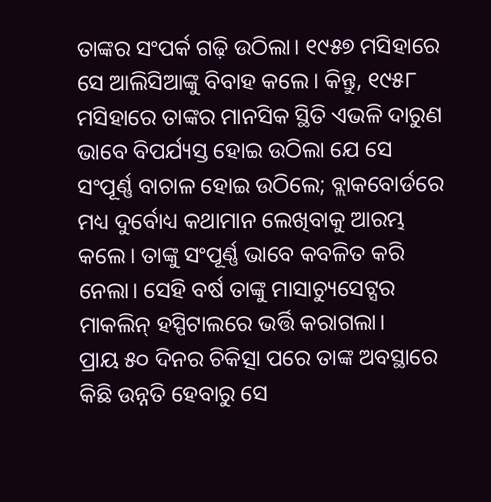ତାଙ୍କର ସଂପର୍କ ଗଢ଼ି ଉଠିଲା। ୧୯୫୭ ମସିହାରେ ସେ ଆଲିସିଆଙ୍କୁ ବିବାହ କଲେ। କିନ୍ତୁ, ୧୯୫୮ ମସିହାରେ ତାଙ୍କର ମାନସିକ ସ୍ଥିତି ଏଭଳି ଦାରୁଣ ଭାବେ ବିପର୍ଯ୍ୟସ୍ତ ହୋଇ ଉଠିଲା ଯେ ସେ ସଂପୂର୍ଣ୍ଣ ବାଚାଳ ହୋଇ ଉଠିଲେ; ବ୍ଲାକବୋର୍ଡରେ ମଧ୍ୟ ଦୁର୍ବୋଧ୍ୟ କଥାମାନ ଲେଖିବାକୁ ଆରମ୍ଭ କଲେ। ତାଙ୍କୁ ସଂପୂର୍ଣ୍ଣ ଭାବେ କବଳିତ କରି ନେଲା। ସେହି ବର୍ଷ ତାଙ୍କୁ ମାସାଚ୍ୟୁସେଟ୍ସର ମାକଲିନ୍ ହସ୍ପିଟାଲରେ ଭର୍ତ୍ତି କରାଗଲା।
ପ୍ରାୟ ୫୦ ଦିନର ଚିକିତ୍ସା ପରେ ତାଙ୍କ ଅବସ୍ଥାରେ କିଛି ଉନ୍ନତି ହେବାରୁ ସେ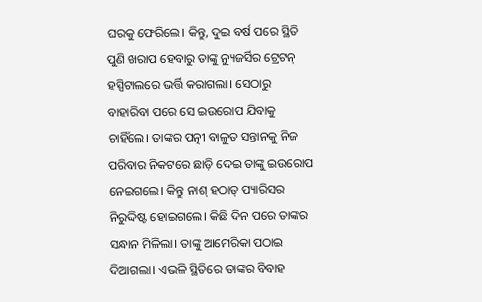ଘରକୁ ଫେରିଲେ। କିନ୍ତୁ, ଦୁଇ ବର୍ଷ ପରେ ସ୍ଥିତି ପୁଣି ଖରାପ ହେବାରୁ ତାଙ୍କୁ ନ୍ୟୁଜର୍ସିର ଟ୍ରେଟନ୍ ହସ୍ପିଟାଲରେ ଭର୍ତ୍ତି କରାଗଲା। ସେଠାରୁ ବାହାରିବା ପରେ ସେ ଇଉରୋପ ଯିବାକୁ ଚାହିଁଲେ। ତାଙ୍କର ପତ୍ନୀ ବାଳୁତ ସନ୍ତାନକୁ ନିଜ ପରିବାର ନିକଟରେ ଛାଡ଼ି ଦେଇ ତାଙ୍କୁ ଇଉରୋପ ନେଇଗଲେ। କିନ୍ତୁ ନାଶ୍ ହଠାତ୍ ପ୍ୟାରିସର ନିରୁଦ୍ଦିଷ୍ଟ ହୋଇଗଲେ। କିଛି ଦିନ ପରେ ତାଙ୍କର ସନ୍ଧାନ ମିଳିଲା। ତାଙ୍କୁ ଆମେରିକା ପଠାଇ ଦିଆଗଲା। ଏଭଳି ସ୍ଥିତିରେ ତାଙ୍କର ବିବାହ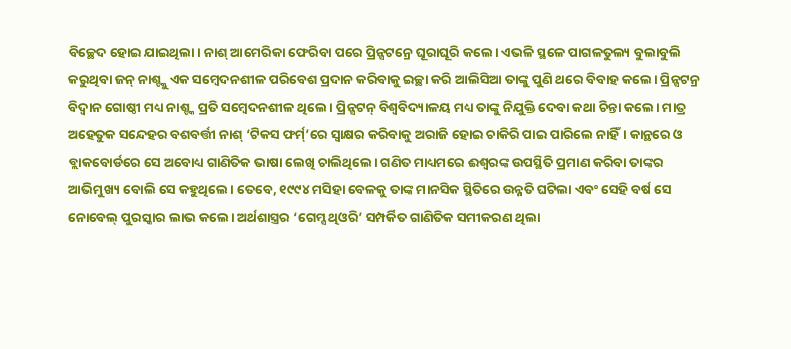ବିଚ୍ଛେଦ ହୋଇ ଯାଇଥିଲା। ନାଶ୍ ଆମେରିକା ଫେରିବା ପରେ ପ୍ରିନ୍ସଟନ୍ରେ ଘୂରାଘୂରି କଲେ। ଏଭଳି ସ୍ଥଳେ ପାଗଳତୁଲ୍ୟ ବୁଲାବୁଲି କରୁଥିବା ଜନ୍ ନାଶ୍ଙ୍କୁ ଏକ ସମ୍ବେଦନଶୀଳ ପରିବେଶ ପ୍ରଦାନ କରିବାକୁ ଇଚ୍ଛା କରି ଆଲିସିଆ ତାଙ୍କୁ ପୁଣି ଥରେ ବିବାହ କଲେ। ପ୍ରିନ୍ସଟନ୍ର ବିଦ୍ବାନ ଗୋଷ୍ଠୀ ମଧ୍ୟ ନାଶ୍ଙ୍କ ପ୍ରତି ସମ୍ବେଦନଶୀଳ ଥିଲେ। ପ୍ରିନ୍ସଟନ୍ ବିଶ୍ବବିଦ୍ୟାଳୟ ମଧ୍ୟ ତାଙ୍କୁ ନିଯୁକ୍ତି ଦେବା କଥା ଚିନ୍ତା କଲେ। ମାତ୍ର ଅହେତୁକ ସନ୍ଦେହର ବଶବର୍ତ୍ତୀ ନାଶ୍ ‘ଟିକସ ଫର୍ମ୍’ରେ ସ୍ବାକ୍ଷର କରିବାକୁ ଅରାଜି ହୋଇ ଚାକିରି ପାଇ ପାରିଲେ ନାହିଁ। କାନ୍ଥରେ ଓ ବ୍ଲାକବୋର୍ଡରେ ସେ ଅବୋଧ୍ୟ ଗାଣିତିକ ଭାଷା ଲେଖି ଚାଲିଥିଲେ। ଗଣିତ ମାଧ୍ୟମରେ ଈଶ୍ବରଙ୍କ ଉପସ୍ଥିତି ପ୍ରମାଣ କରିବା ତାଙ୍କର ଆଭିମୁଖ୍ୟ ବୋଲି ସେ କହୁଥିଲେ। ତେବେ, ୧୯୯୪ ମସିହା ବେଳକୁ ତାଙ୍କ ମାନସିକ ସ୍ଥିତିରେ ଉନ୍ନତି ଘଟିଲା ଏବଂ ସେହି ବର୍ଷ ସେ ନୋବେଲ୍ ପୁରସ୍କାର ଲାଭ କଲେ। ଅର୍ଥଶାସ୍ତ୍ରର ‘ଗେମ୍ସ ଥିଓରି’ ସମ୍ପର୍କିତ ଗାଣିତିକ ସମୀକରଣ ଥିଲା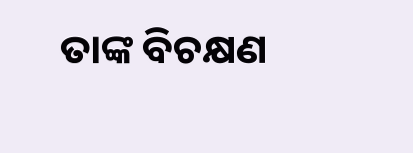ତାଙ୍କ ବିଚକ୍ଷଣ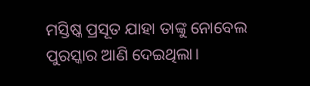ମସ୍ତିଷ୍କ ପ୍ରସୂତ ଯାହା ତାଙ୍କୁ ନୋବେଲ ପୁରସ୍କାର ଆଣି ଦେଇଥିଲା।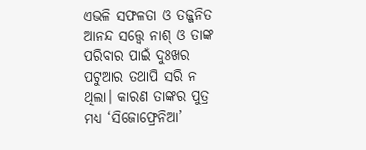ଏଭଳି ସଫଳତା ଓ ତଜ୍ଜନିତ ଆନନ୍ଦ ସତ୍ତ୍ବେ ନାଶ୍ ଓ ତାଙ୍କ ପରିବାର ପାଇଁ ଦୁଃଖର ପଟୁଆର ତଥାପି ସରି ନ ଥିଲା। କାରଣ ତାଙ୍କର ପୁତ୍ର ମଧ୍ୟ ‘ସିଜୋଫ୍ରେନିଆ’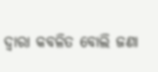ଦ୍ବାରା କବଳିତ ବୋଲି ଜଣା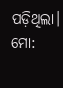ପଡ଼ିଥିଲା।
ମୋ: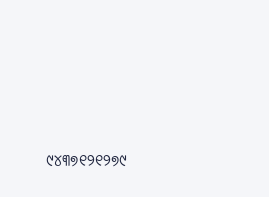୯୪୩୭୧୨୧୨୭୯